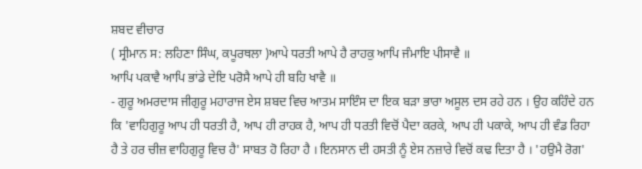ਸ਼ਬਦ ਵੀਚਾਰ
( ਸ੍ਰੀਮਾਨ ਸ: ਲਹਿਣਾ ਸਿੰਘ, ਕਪੂਰਥਲਾ )ਆਪੇ ਧਰਤੀ ਆਪੇ ਹੈ ਰਾਹਕੁ ਆਪਿ ਜੰਮਾਇ ਪੀਸਾਵੈ ॥
ਆਪਿ ਪਕਾਵੈ ਆਪਿ ਭਾਂਡੇ ਦੇਇ ਪਰੋਸੈ ਆਪੇ ਹੀ ਬਹਿ ਖਾਵੈ ॥
- ਗੁਰੂ ਅਮਰਦਾਸ ਜੀਗੁਰੂ ਮਹਾਰਾਜ ਏਸ ਸ਼ਬਦ ਵਿਚ ਆਤਮ ਸਾਇੰਸ ਦਾ ਇਕ ਬੜਾ ਭਾਰਾ ਅਸੂਲ ਦਸ ਰਹੇ ਹਨ । ਉਹ ਕਹਿੰਦੇ ਹਨ ਕਿ 'ਵਾਹਿਗੁਰੂ ਆਪ ਹੀ ਧਰਤੀ ਹੈ, ਆਪ ਹੀ ਰਾਹਕ ਹੈ, ਆਪ ਹੀ ਧਰਤੀ ਵਿਚੋਂ ਪੈਦਾ ਕਰਕੇ, ਆਪ ਹੀ ਪਕਾਕੇ, ਆਪ ਹੀ ਵੰਡ ਰਿਹਾ ਹੈ ਤੇ ਹਰ ਚੀਜ਼ ਵਾਹਿਗੁਰੂ ਵਿਚ ਹੈ' ਸਾਬਤ ਹੋ ਰਿਹਾ ਹੈ । ਇਨਸਾਨ ਦੀ ਹਸਤੀ ਨੂੰ ਏਸ ਨਜ਼ਾਰੇ ਵਿਚੋਂ ਕਢ ਦਿਤਾ ਹੈ । 'ਹਉਮੈ ਰੋਗ'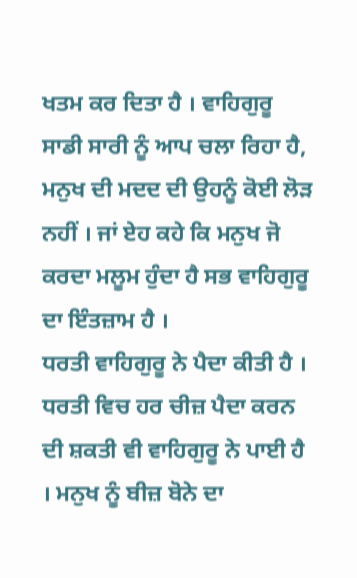ਖਤਮ ਕਰ ਦਿਤਾ ਹੈ । ਵਾਹਿਗੁਰੂ ਸਾਡੀ ਸਾਰੀ ਨੂੰ ਆਪ ਚਲਾ ਰਿਹਾ ਹੈ, ਮਨੁਖ ਦੀ ਮਦਦ ਦੀ ਉਹਨੂੰ ਕੋਈ ਲੋੜ ਨਹੀਂ । ਜਾਂ ਏਹ ਕਹੇ ਕਿ ਮਨੁਖ ਜੋ ਕਰਦਾ ਮਲੂਮ ਹੁੰਦਾ ਹੈ ਸਭ ਵਾਹਿਗੁਰੂ ਦਾ ਇੰਤਜ਼ਾਮ ਹੈ ।
ਧਰਤੀ ਵਾਹਿਗੁਰੂ ਨੇ ਪੈਦਾ ਕੀਤੀ ਹੈ । ਧਰਤੀ ਵਿਚ ਹਰ ਚੀਜ਼ ਪੈਦਾ ਕਰਨ ਦੀ ਸ਼ਕਤੀ ਵੀ ਵਾਹਿਗੁਰੂ ਨੇ ਪਾਈ ਹੈ । ਮਨੁਖ ਨੂੰ ਬੀਜ਼ ਬੋਨੇ ਦਾ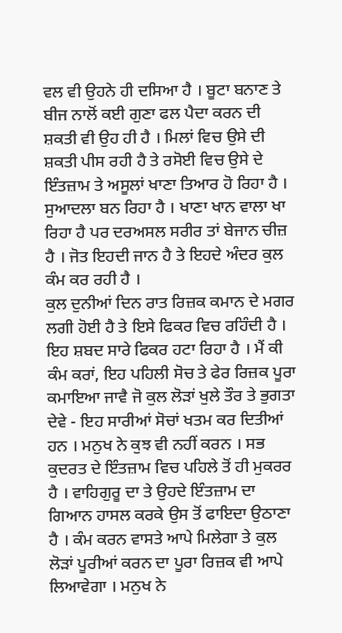ਵਲ ਵੀ ਉਹਨੇ ਹੀ ਦਸਿਆ ਹੈ । ਬੂਟਾ ਬਨਾਣ ਤੇ ਬੀਜ ਨਾਲੋਂ ਕਈ ਗੁਣਾ ਫਲ ਪੈਦਾ ਕਰਨ ਦੀ ਸ਼ਕਤੀ ਵੀ ਉਹ ਹੀ ਹੈ । ਮਿਲਾਂ ਵਿਚ ਉਸੇ ਦੀ ਸ਼ਕਤੀ ਪੀਸ ਰਹੀ ਹੈ ਤੇ ਰਸੋਈ ਵਿਚ ਉਸੇ ਦੇ ਇੰਤਜ਼ਾਮ ਤੇ ਅਸੂਲਾਂ ਖਾਣਾ ਤਿਆਰ ਹੋ ਰਿਹਾ ਹੈ । ਸੁਆਦਲਾ ਬਨ ਰਿਹਾ ਹੈ । ਖਾਣਾ ਖਾਨ ਵਾਲਾ ਖਾ ਰਿਹਾ ਹੈ ਪਰ ਦਰਅਸਲ ਸਰੀਰ ਤਾਂ ਬੇਜਾਨ ਚੀਜ਼ ਹੈ । ਜੋਤ ਇਹਦੀ ਜਾਨ ਹੈ ਤੇ ਇਹਦੇ ਅੰਦਰ ਕੁਲ ਕੰਮ ਕਰ ਰਹੀ ਹੈ ।
ਕੁਲ ਦੁਨੀਆਂ ਦਿਨ ਰਾਤ ਰਿਜ਼ਕ ਕਮਾਨ ਦੇ ਮਗਰ ਲਗੀ ਹੋਈ ਹੈ ਤੇ ਇਸੇ ਫਿਕਰ ਵਿਚ ਰਹਿੰਦੀ ਹੈ । ਇਹ ਸ਼ਬਦ ਸਾਰੇ ਫਿਕਰ ਹਟਾ ਰਿਹਾ ਹੈ । ਮੈਂ ਕੀ ਕੰਮ ਕਰਾਂ, ਇਹ ਪਹਿਲੀ ਸੋਚ ਤੇ ਫੇਰ ਰਿਜ਼ਕ ਪੂਰਾ ਕਮਾਇਆ ਜਾਵੈ ਜੋ ਕੁਲ ਲੋੜਾਂ ਖੁਲੇ ਤੌਰ ਤੇ ਭੁਗਤਾ ਦੇਵੇ - ਇਹ ਸਾਰੀਆਂ ਸੋਚਾਂ ਖਤਮ ਕਰ ਦਿਤੀਆਂ ਹਨ । ਮਨੁਖ ਨੇ ਕੁਝ ਵੀ ਨਹੀਂ ਕਰਨ । ਸਭ ਕੁਦਰਤ ਦੇ ਇੰਤਜ਼ਾਮ ਵਿਚ ਪਹਿਲੇ ਤੋਂ ਹੀ ਮੁਕਰਰ ਹੈ । ਵਾਹਿਗੁਰੂ ਦਾ ਤੇ ਉਹਦੇ ਇੰਤਜ਼ਾਮ ਦਾ ਗਿਆਨ ਹਾਸਲ ਕਰਕੇ ਉਸ ਤੋਂ ਫਾਇਦਾ ਉਠਾਣਾ ਹੈ । ਕੰਮ ਕਰਨ ਵਾਸਤੇ ਆਪੇ ਮਿਲੇਗਾ ਤੇ ਕੁਲ ਲੋੜਾਂ ਪੂਰੀਆਂ ਕਰਨ ਦਾ ਪੂਰਾ ਰਿਜ਼ਕ ਵੀ ਆਪੇ ਲਿਆਵੇਗਾ । ਮਨੁਖ ਨੇ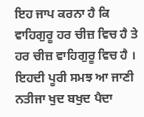ਇਹ ਜਾਪ ਕਰਨਾ ਹੈ ਕਿ ਵਾਹਿਗੁਰੂ ਹਰ ਚੀਜ਼ ਵਿਚ ਹੈ ਤੇ ਹਰ ਚੀਜ਼ ਵਾਹਿਗੁਰੂ ਵਿਚ ਹੈ । ਇਹਦੀ ਪੂਰੀ ਸਮਝ ਆ ਜਾਣੀ ਨਤੀਜਾ ਖੁਦ ਬਖੁਦ ਪੈਦਾ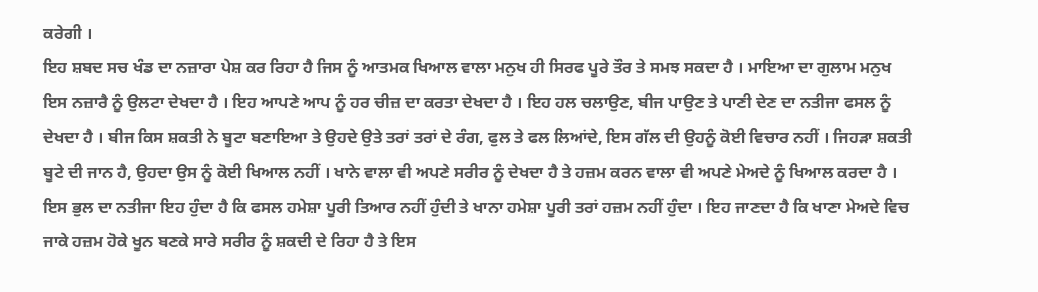ਕਰੇਗੀ ।
ਇਹ ਸ਼ਬਦ ਸਚ ਖੰਡ ਦਾ ਨਜ਼ਾਰਾ ਪੇਸ਼ ਕਰ ਰਿਹਾ ਹੈ ਜਿਸ ਨੂੰ ਆਤਮਕ ਖਿਆਲ ਵਾਲਾ ਮਨੁਖ ਹੀ ਸਿਰਫ ਪੂਰੇ ਤੌਰ ਤੇ ਸਮਝ ਸਕਦਾ ਹੈ । ਮਾਇਆ ਦਾ ਗੁਲਾਮ ਮਨੁਖ ਇਸ ਨਜ਼ਾਰੈ ਨੂੰ ਉਲਟਾ ਦੇਖਦਾ ਹੈ । ਇਹ ਆਪਣੇ ਆਪ ਨੂੰ ਹਰ ਚੀਜ਼ ਦਾ ਕਰਤਾ ਦੇਖਦਾ ਹੈ । ਇਹ ਹਲ ਚਲਾਉਣ, ਬੀਜ ਪਾਉਣ ਤੇ ਪਾਣੀ ਦੇਣ ਦਾ ਨਤੀਜਾ ਫਸਲ ਨੂੰ ਦੇਖਦਾ ਹੈ । ਬੀਜ ਕਿਸ ਸ਼ਕਤੀ ਨੇ ਬੂਟਾ ਬਣਾਇਆ ਤੇ ਉਹਦੇ ਉਤੇ ਤਰਾਂ ਤਰਾਂ ਦੇ ਰੰਗ, ਫੁਲ ਤੇ ਫਲ ਲਿਆਂਦੇ, ਇਸ ਗੱਲ ਦੀ ਉਹਨੂੰ ਕੋਈ ਵਿਚਾਰ ਨਹੀਂ । ਜਿਹੜਾ ਸ਼ਕਤੀ ਬੂਟੇ ਦੀ ਜਾਨ ਹੈ, ਉਹਦਾ ਉਸ ਨੂੰ ਕੋਈ ਖਿਆਲ ਨਹੀਂ । ਖਾਨੇ ਵਾਲਾ ਵੀ ਅਪਣੇ ਸਰੀਰ ਨੂੰ ਦੇਖਦਾ ਹੈ ਤੇ ਹਜ਼ਮ ਕਰਨ ਵਾਲਾ ਵੀ ਅਪਣੇ ਮੇਅਦੇ ਨੂੰ ਖਿਆਲ ਕਰਦਾ ਹੈ । ਇਸ ਭੁਲ ਦਾ ਨਤੀਜਾ ਇਹ ਹੁੰਦਾ ਹੈ ਕਿ ਫਸਲ ਹਮੇਸ਼ਾ ਪੂਰੀ ਤਿਆਰ ਨਹੀਂ ਹੁੰਦੀ ਤੇ ਖਾਨਾ ਹਮੇਸ਼ਾ ਪੂਰੀ ਤਰਾਂ ਹਜ਼ਮ ਨਹੀਂ ਹੁੰਦਾ । ਇਹ ਜਾਣਦਾ ਹੈ ਕਿ ਖਾਣਾ ਮੇਅਦੇ ਵਿਚ ਜਾਕੇ ਹਜ਼ਮ ਹੋਕੇ ਖੂਨ ਬਣਕੇ ਸਾਰੇ ਸਰੀਰ ਨੂੰ ਸ਼ਕਦੀ ਦੇ ਰਿਹਾ ਹੈ ਤੇ ਇਸ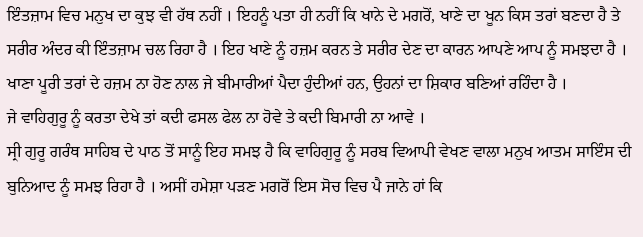ਇੰਤਜ਼ਾਮ ਵਿਚ ਮਨੁਖ ਦਾ ਕੁਝ ਵੀ ਹੱਥ ਨਹੀਂ । ਇਹਨੂੰ ਪਤਾ ਹੀ ਨਹੀਂ ਕਿ ਖਾਨੇ ਦੇ ਮਗਰੋਂ, ਖਾਣੇ ਦਾ ਖੂਨ ਕਿਸ ਤਰਾਂ ਬਣਦਾ ਹੈ ਤੇ ਸਰੀਰ ਅੰਦਰ ਕੀ ਇੰਤਜ਼ਾਮ ਚਲ ਰਿਹਾ ਹੈ । ਇਹ ਖਾਣੇ ਨੂੰ ਹਜ਼ਮ ਕਰਨ ਤੇ ਸਰੀਰ ਦੇਣ ਦਾ ਕਾਰਨ ਆਪਣੇ ਆਪ ਨੂੰ ਸਮਝਦਾ ਹੈ । ਖਾਣਾ ਪੂਰੀ ਤਰਾਂ ਦੇ ਹਜ਼ਮ ਨਾ ਹੋਣ ਨਾਲ ਜੇ ਬੀਮਾਰੀਆਂ ਪੈਦਾ ਹੁੰਦੀਆਂ ਹਨ, ਉਹਨਾਂ ਦਾ ਸ਼ਿਕਾਰ ਬਣਿਆਂ ਰਹਿੰਦਾ ਹੈ ।
ਜੇ ਵਾਹਿਗੁਰੂ ਨੂੰ ਕਰਤਾ ਦੇਖੇ ਤਾਂ ਕਦੀ ਫਸਲ ਫੇਲ ਨਾ ਹੋਵੇ ਤੇ ਕਦੀ ਬਿਮਾਰੀ ਨਾ ਆਵੇ ।
ਸ੍ਰੀ ਗੁਰੂ ਗਰੰਥ ਸਾਹਿਬ ਦੇ ਪਾਠ ਤੋਂ ਸਾਨੂੰ ਇਹ ਸਮਝ ਹੈ ਕਿ ਵਾਹਿਗੁਰੂ ਨੂੰ ਸਰਬ ਵਿਆਪੀ ਵੇਖਣ ਵਾਲਾ ਮਨੁਖ ਆਤਮ ਸਾਇੰਸ ਦੀ ਬੁਨਿਆਦ ਨੂੰ ਸਮਝ ਰਿਹਾ ਹੈ । ਅਸੀਂ ਹਮੇਸ਼ਾ ਪੜਣ ਮਗਰੋਂ ਇਸ ਸੋਚ ਵਿਚ ਪੈ ਜਾਨੇ ਹਾਂ ਕਿ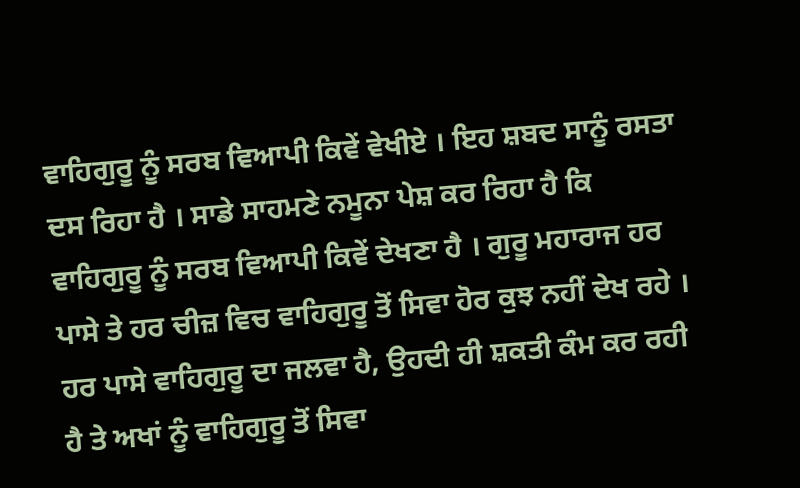ਵਾਹਿਗੁਰੂ ਨੂੰ ਸਰਬ ਵਿਆਪੀ ਕਿਵੇਂ ਵੇਖੀਏ । ਇਹ ਸ਼ਬਦ ਸਾਨੂੰ ਰਸਤਾ ਦਸ ਰਿਹਾ ਹੈ । ਸਾਡੇ ਸਾਹਮਣੇ ਨਮੂਨਾ ਪੇਸ਼ ਕਰ ਰਿਹਾ ਹੈ ਕਿ ਵਾਹਿਗੁਰੂ ਨੂੰ ਸਰਬ ਵਿਆਪੀ ਕਿਵੇਂ ਦੇਖਣਾ ਹੈ । ਗੁਰੂ ਮਹਾਰਾਜ ਹਰ ਪਾਸੇ ਤੇ ਹਰ ਚੀਜ਼ ਵਿਚ ਵਾਹਿਗੁਰੂ ਤੋਂ ਸਿਵਾ ਹੋਰ ਕੁਝ ਨਹੀਂ ਦੇਖ ਰਹੇ । ਹਰ ਪਾਸੇ ਵਾਹਿਗੁਰੂ ਦਾ ਜਲਵਾ ਹੈ, ਉਹਦੀ ਹੀ ਸ਼ਕਤੀ ਕੰਮ ਕਰ ਰਹੀ ਹੈ ਤੇ ਅਖਾਂ ਨੂੰ ਵਾਹਿਗੁਰੂ ਤੋਂ ਸਿਵਾ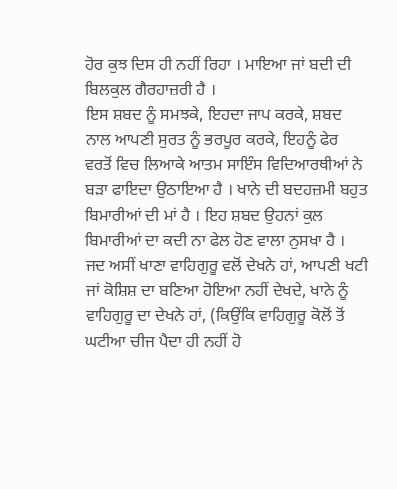ਹੋਰ ਕੁਝ ਦਿਸ ਹੀ ਨਹੀਂ ਰਿਹਾ । ਮਾਇਆ ਜਾਂ ਬਦੀ ਦੀ ਬਿਲਕੁਲ ਗੈਰਹਾਜ਼ਰੀ ਹੈ ।
ਇਸ ਸ਼ਬਦ ਨੂੰ ਸਮਝਕੇ, ਇਹਦਾ ਜਾਪ ਕਰਕੇ, ਸ਼ਬਦ ਨਾਲ ਆਪਣੀ ਸੁਰਤ ਨੂੰ ਭਰਪੂਰ ਕਰਕੇ, ਇਹਨੂੰ ਫੇਰ ਵਰਤੋਂ ਵਿਚ ਲਿਆਕੇ ਆਤਮ ਸਾਇੰਸ ਵਿਦਿਆਰਥੀਆਂ ਨੇ ਬੜਾ ਫਾਇਦਾ ਉਠਾਇਆ ਹੈ । ਖਾਨੇ ਦੀ ਬਦਹਜ਼ਮੀ ਬਹੁਤ ਬਿਮਾਰੀਆਂ ਦੀ ਮਾਂ ਹੈ । ਇਹ ਸ਼ਬਦ ਉਹਨਾਂ ਕੁਲ ਬਿਮਾਰੀਆਂ ਦਾ ਕਦੀ ਨਾ ਫੇਲ ਹੋਣ ਵਾਲਾ ਨੁਸਖਾ ਹੈ । ਜਦ ਅਸੀਂ ਖਾਣਾ ਵਾਹਿਗੁਰੂ ਵਲੋਂ ਦੇਖਨੇ ਹਾਂ, ਆਪਣੀ ਖਟੀ ਜਾਂ ਕੋਸ਼ਿਸ਼ ਦਾ ਬਣਿਆ ਹੋਇਆ ਨਹੀਂ ਦੇਖਦੇ, ਖਾਨੇ ਨੂੰ ਵਾਹਿਗੁਰੂ ਦਾ ਦੇਖਨੇ ਹਾਂ, (ਕਿਉਂਕਿ ਵਾਹਿਗੁਰੂ ਕੋਲੋਂ ਤੋਂ ਘਟੀਆ ਚੀਜ ਪੈਦਾ ਹੀ ਨਹੀਂ ਹੋ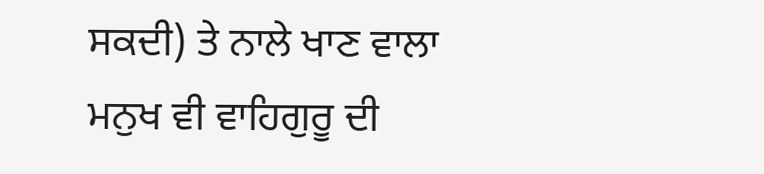ਸਕਦੀ) ਤੇ ਨਾਲੇ ਖਾਣ ਵਾਲਾ ਮਨੁਖ ਵੀ ਵਾਹਿਗੁਰੂ ਦੀ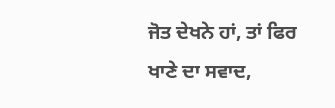ਜੋਤ ਦੇਖਨੇ ਹਾਂ, ਤਾਂ ਫਿਰ ਖਾਣੇ ਦਾ ਸਵਾਦ,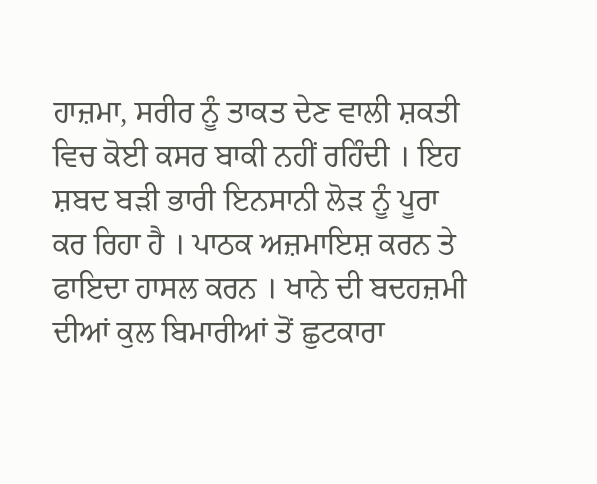ਹਾਜ਼ਮਾ, ਸਰੀਰ ਨੂੰ ਤਾਕਤ ਦੇਣ ਵਾਲੀ ਸ਼ਕਤੀ ਵਿਚ ਕੋਈ ਕਸਰ ਬਾਕੀ ਨਹੀਂ ਰਹਿੰਦੀ । ਇਹ ਸ਼ਬਦ ਬੜੀ ਭਾਰੀ ਇਨਸਾਨੀ ਲੋੜ ਨੂੰ ਪੂਰਾ ਕਰ ਰਿਹਾ ਹੈ । ਪਾਠਕ ਅਜ਼ਮਾਇਸ਼ ਕਰਨ ਤੇ ਫਾਇਦਾ ਹਾਸਲ ਕਰਨ । ਖਾਨੇ ਦੀ ਬਦਹਜ਼ਮੀ ਦੀਆਂ ਕੁਲ ਬਿਮਾਰੀਆਂ ਤੋਂ ਛੁਟਕਾਰਾ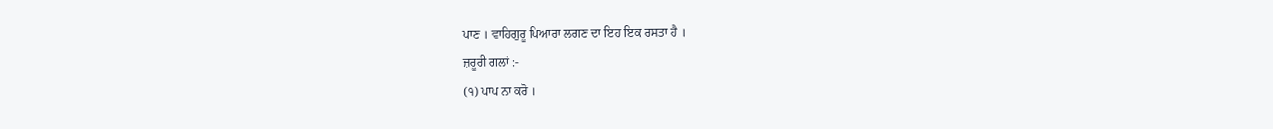ਪਾਣ । ਵਾਹਿਗੁਰੂ ਪਿਆਰਾ ਲਗਣ ਦਾ ਇਹ ਇਕ ਰਸਤਾ ਹੈ ।
ਜ਼ਰੂਰੀ ਗਲਾਂ :-
(੧) ਪਾਪ ਨਾ ਕਰੋ ।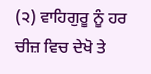(੨) ਵਾਹਿਗੁਰੂ ਨੂੰ ਹਰ ਚੀਜ਼ ਵਿਚ ਦੇਖੋ ਤੇ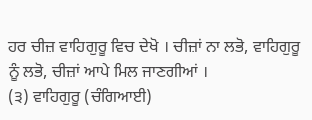ਹਰ ਚੀਜ਼ ਵਾਹਿਗੁਰੂ ਵਿਚ ਦੇਖੋ । ਚੀਜ਼ਾਂ ਨਾ ਲਭੋ, ਵਾਹਿਗੁਰੂ ਨੂੰ ਲਭੋ, ਚੀਜ਼ਾਂ ਆਪੇ ਮਿਲ ਜਾਣਗੀਆਂ ।
(੩) ਵਾਹਿਗੁਰੂ (ਚੰਗਿਆਈ)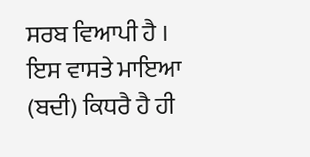ਸਰਬ ਵਿਆਪੀ ਹੈ । ਇਸ ਵਾਸਤੇ ਮਾਇਆ (ਬਦੀ) ਕਿਧਰੈ ਹੈ ਹੀ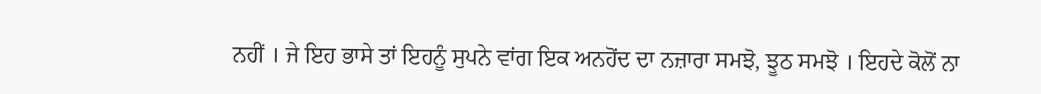ਨਹੀਂ । ਜੇ ਇਹ ਭਾਸੇ ਤਾਂ ਇਹਨੂੰ ਸੁਪਨੇ ਵਾਂਗ ਇਕ ਅਨਹੋਂਦ ਦਾ ਨਜ਼ਾਰਾ ਸਮਝੋ, ਝੂਠ ਸਮਝੋ । ਇਹਦੇ ਕੋਲੋਂ ਨਾ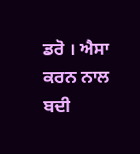ਡਰੋ । ਐਸਾ ਕਰਨ ਨਾਲ ਬਦੀ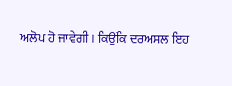ਅਲੋਪ ਹੋ ਜਾਵੇਗੀ । ਕਿਉਂਕਿ ਦਰਅਸਲ ਇਹ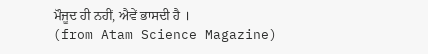ਮੌਜੂਦ ਹੀ ਨਹੀਂ, ਐਵੇਂ ਭਾਸਦੀ ਹੈ ।
(from Atam Science Magazine)